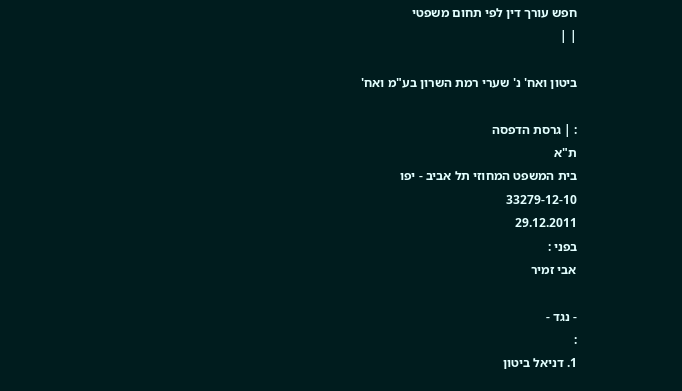חפש עורך דין לפי תחום משפטי
| |

ביטון ואח' נ' שערי רמת השרון בע"מ ואח'

: | גרסת הדפסה
ת"א
בית המשפט המחוזי תל אביב - יפו
33279-12-10
29.12.2011
בפני :
אבי זמיר

- נגד -
:
1. דניאל ביטון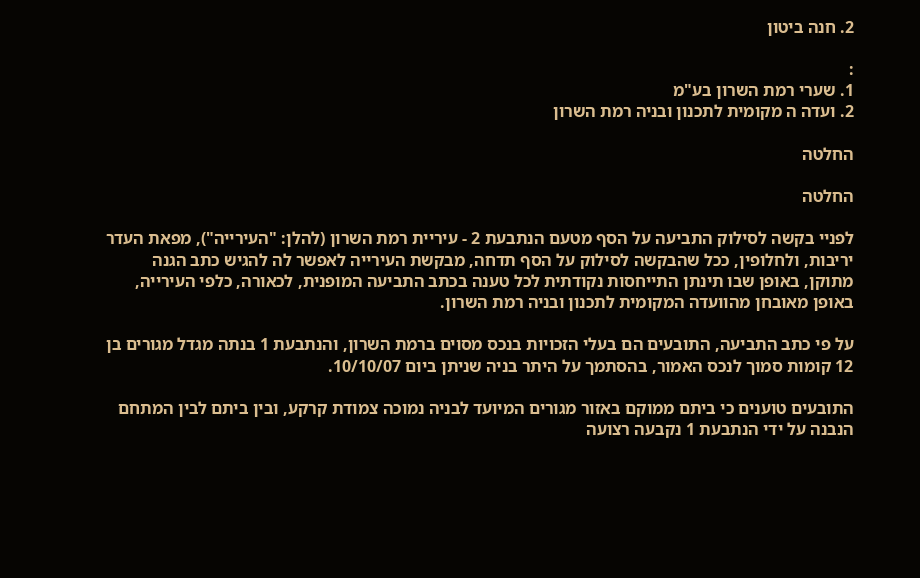2. חנה ביטון

:
1. שערי רמת השרון בע"מ
2. ועדה ה מקומית לתכנון ובניה רמת השרון

החלטה

החלטה

לפניי בקשה לסילוק התביעה על הסף מטעם הנתבעת 2 - עיריית רמת השרון (להלן: "העירייה"), מפאת העדר יריבות, ולחלופין, ככל שהבקשה לסילוק על הסף תדחה, מבקשת העירייה לאפשר לה להגיש כתב הגנה מתוקן, באופן שבו תינתן התייחסות נקודתית לכל טענה בכתב התביעה המופנית, לכאורה, כלפי העירייה, באופן מאובחן מהוועדה המקומית לתכנון ובניה רמת השרון.

על פי כתב התביעה, התובעים הם בעלי הזכויות בנכס מסוים ברמת השרון, והנתבעת 1 בנתה מגדל מגורים בן 12 קומות סמוך לנכס האמור, בהסתמך על היתר בניה שניתן ביום 10/10/07.

התובעים טוענים כי ביתם ממוקם באזור מגורים המיועד לבניה נמוכה צמודת קרקע, ובין ביתם לבין המתחם הנבנה על ידי הנתבעת 1 נקבעה רצועה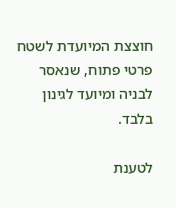חוצצת המיועדת לשטח פרטי פתוח, שנאסר לבניה ומיועד לגינון בלבד.

לטענת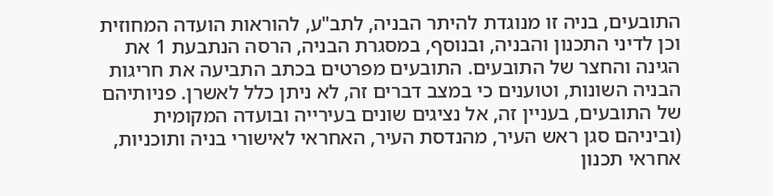התובעים, בניה זו מנוגדת להיתר הבניה, לתב"ע, להוראות הועדה המחוזית וכן לדיני התכנון והבניה, ובנוסף, במסגרת הבניה, הרסה הנתבעת 1 את הגינה והחצר של התובעים. התובעים מפרטים בכתב התביעה את חריגות הבניה השונות, וטוענים כי במצב דברים זה, לא ניתן כלל לאשרן. פניותיהם של התובעים, בעניין זה, אל נציגים שונים בעירייה ובועדה המקומית (וביניהם סגן ראש העיר, מהנדסת העיר, האחראי לאישורי בניה ותוכניות, אחראי תכנון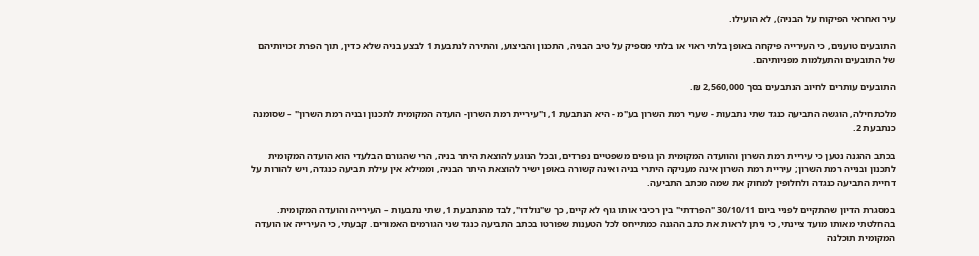עיר ואחראי הפיקוח על הבניה), לא הועילו.

התובעים טוענים, כי העירייה פיקחה באופן בלתי ראוי או בלתי מספיק על טיב הבניה, התכנון והביצוע, והתירה לנתבעת 1 לבצע בניה שלא כדין, תוך הפרת זכויותיהם של התובעים והתעלמות מפניותיהם.

התובעים עותרים לחיוב הנתבעים בסך 2,560,000 ₪.

מלכתחילה, הוגשה התביעה כנגד שתי נתבעות - שערי רמת השרון בע"מ - היא הנתבעת 1, ו"עיריית רמת השרון- הועדה המקומית לתכנון ובניה רמת השרון" – שסומנה כנתבעת 2.

בכתב ההגנה נטען כי עיריית רמת השרון והוועדה המקומית הן גופים משפטיים נפרדים, ובכל הנוגע להוצאת היתר בניה, הרי שהגורם הבלעדי הוא הועדה המקומית לתכנון ובנייה רמת השרון; עיריית רמת השרון אינה מעניקה היתרי בניה ואינה קשורה באופן ישיר להוצאת היתר הבניה, וממילא אין עילת תביעה כנגדה, ויש להורות על דחיית התביעה כנגדה ולחלופין למחוק את שמה מכתב התביעה.

במסגרת הדיון שהתקיים לפניי ביום 30/10/11 "הפרדתי" בין רכיבי אותו גוף לא קיים, כך ש"נולדו", לבד מהנתבעת 1, שתי נתבעות – העירייה והועדה המקומית. בהחלטתי מאותו מועד ציינתי, כי ניתן לראות את כתב ההגנה כמתייחס לכל הטענות שפורטו בכתב התביעה כנגד שני הגורמים האמורים. קבעתי, כי העירייה או הועדה המקומית תוכלנה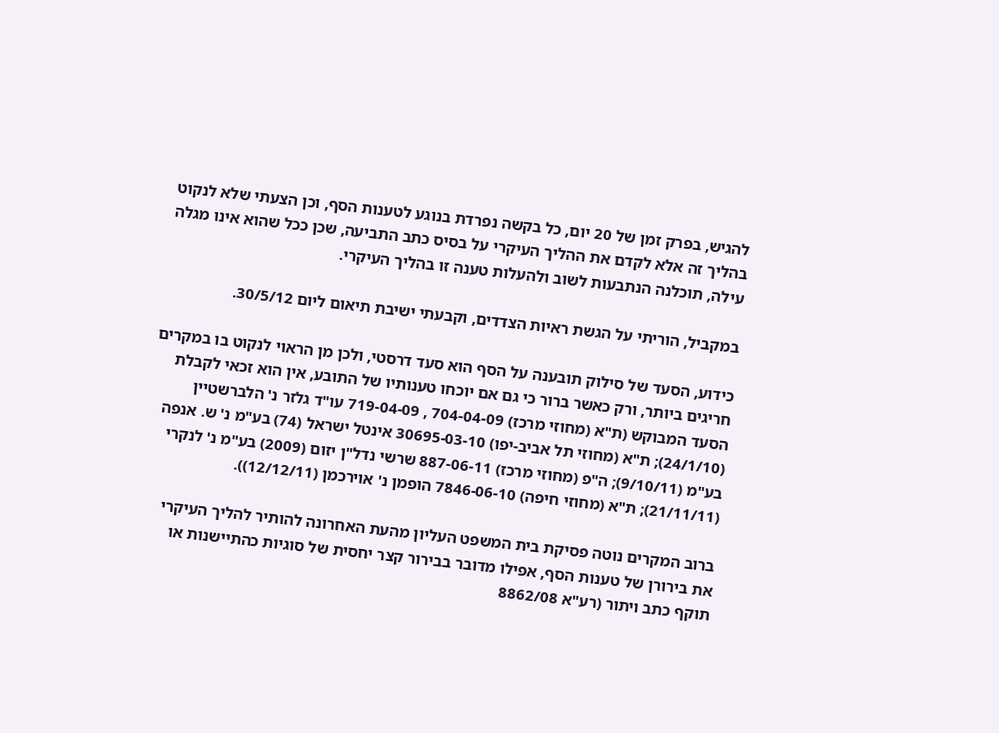להגיש, בפרק זמן של 20 יום, כל בקשה נפרדת בנוגע לטענות הסף, וכן הצעתי שלא לנקוט בהליך זה אלא לקדם את ההליך העיקרי על בסיס כתב התביעה, שכן ככל שהוא אינו מגלה עילה, תוכלנה הנתבעות לשוב ולהעלות טענה זו בהליך העיקרי.

במקביל, הוריתי על הגשת ראיות הצדדים, וקבעתי ישיבת תיאום ליום 30/5/12.

כידוע, הסעד של סילוק תובענה על הסף הוא סעד דרסטי, ולכן מן הראוי לנקוט בו במקרים חריגים ביותר, ורק כאשר ברור כי גם אם יוכחו טענותיו של התובע, אין הוא זכאי לקבלת הסעד המבוקש (ת"א (מחוזי מרכז) 704-04-09 , 719-04-09 עו"ד גלזר נ' הלברשטיין (24/1/10); ת"א (מחוזי תל אביב-יפו) 30695-03-10 אינטל ישראל (74) בע"מ נ' ש. אנפה בע"מ (9/10/11); ה"פ (מחוזי מרכז) 887-06-11 שרשי נדל"ן יזום (2009) בע"מ נ' לנקרי (21/11/11); ת"א (מחוזי חיפה) 7846-06-10 הופמן נ' אוירכמן (12/12/11)).

ברוב המקרים נוטה פסיקת בית המשפט העליון מהעת האחרונה להותיר להליך העיקרי את בירורן של טענות הסף, אפילו מדובר בבירור קצר יחסית של סוגיות כהתיישנות או תוקף כתב ויתור (רע"א 8862/08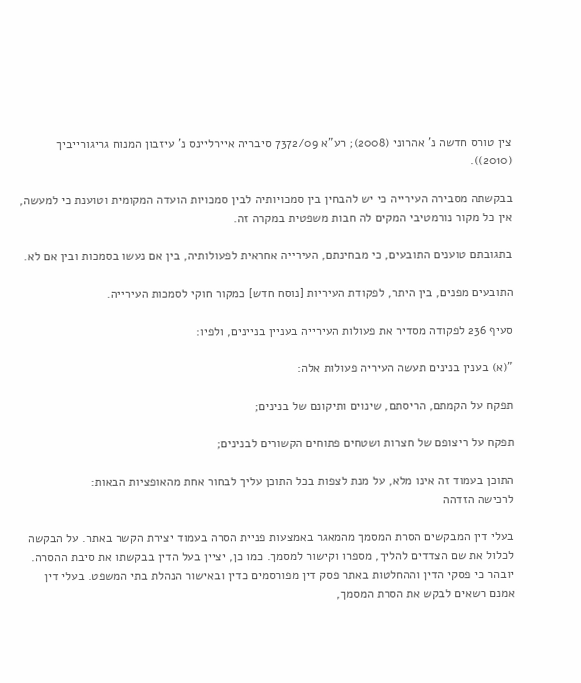צין טורס חדשה נ' אהרוני (2008); רע"א 7372/09 סיבריה איירליינס נ' עיזבון המנוח גריגורייביך (2010)).

בבקשתה מסבירה העירייה כי יש להבחין בין סמכויותיה לבין סמכויות הועדה המקומית וטוענת כי למעשה, אין כל מקור נורמטיבי המקים לה חבות משפטית במקרה זה.

בתגובתם טוענים התובעים, כי מבחינתם, העירייה אחראית לפעולותיה, בין אם נעשו בסמכות ובין אם לא.

התובעים מפנים, בין היתר, לפקודת העיריות [נוסח חדש] כמקור חוקי לסמכות העירייה.

סעיף 236 לפקודה מסדיר את פעולות העירייה בעניין בניינים, ולפיו:

"(א) בענין בנינים תעשה העיריה פעולות אלה:

תפקח על הקמתם, הריסתם, שינוים ותיקונם של בנינים;

תפקח על ריצופם של חצרות ושטחים פתוחים הקשורים לבנינים;

התוכן בעמוד זה אינו מלא, על מנת לצפות בכל התוכן עליך לבחור אחת מהאופציות הבאות:
לרכישה הזדהה

בעלי דין המבקשים הסרת המסמך מהמאגר באמצעות פניית הסרה בעמוד יצירת הקשר באתר. על הבקשה לכלול את שם הצדדים להליך, מספרו וקישור למסמך. כמו כן, יציין בעל הדין בבקשתו את סיבת ההסרה. יובהר כי פסקי הדין וההחלטות באתר פסק דין מפורסמים כדין ובאישור הנהלת בתי המשפט. בעלי דין אמנם רשאים לבקש את הסרת המסמך,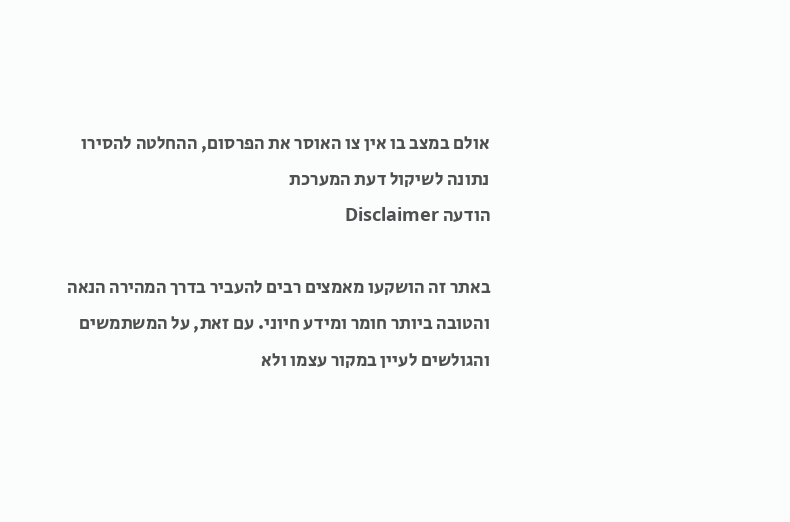אולם במצב בו אין צו האוסר את הפרסום, ההחלטה להסירו נתונה לשיקול דעת המערכת
הודעה Disclaimer

באתר זה הושקעו מאמצים רבים להעביר בדרך המהירה הנאה והטובה ביותר חומר ומידע חיוני. עם זאת, על המשתמשים והגולשים לעיין במקור עצמו ולא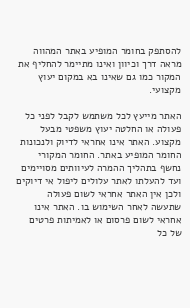להסתפק בחומר המופיע באתר המהווה מראה דרך וכיוון ואינו מתיימר להחליף את המקור כמו גם שאינו בא במקום יעוץ מקצועי.

האתר מייעץ לכל משתמש לקבל לפני כל פעולה או החלטה יעוץ משפטי מבעל מקצוע. האתר אינו אחראי לדיוק ולנכונות החומר המופיע באתר. החומר המקורי נחשף בתהליך ההמרה לעיוותים מסויימים ועד להעלתו לאתר עלולים ליפול אי דיוקים ולכן אין האתר אחראי לשום פעולה שתעשה לאחר השימוש בו. האתר אינו אחראי לשום פרסום או לאמיתות פרטים של כל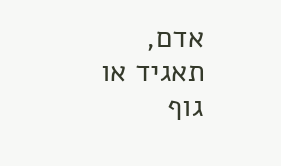אדם, תאגיד או גוף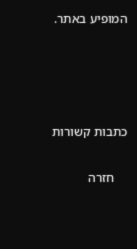המופיע באתר.




כתבות קשורות

    חזרה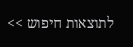לתוצאות חיפוש >>